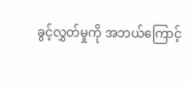ခွင့်လွှတ်မှုကို အဘယ်ကြောင့်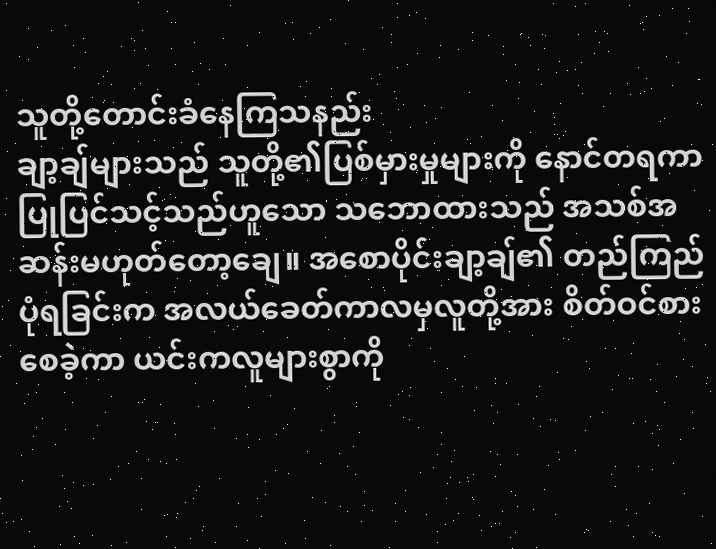သူတို့တောင်းခံနေကြသနည်း
ချာ့ချ်များသည် သူတို့၏ပြစ်မှားမှုများကို နောင်တရကာပြုပြင်သင့်သည်ဟူသော သဘောထားသည် အသစ်အဆန်းမဟုတ်တော့ချေ။ အစောပိုင်းချာ့ချ်၏ တည်ကြည်ပုံရခြင်းက အလယ်ခေတ်ကာလမှလူတို့အား စိတ်ဝင်စားစေခဲ့ကာ ယင်းကလူများစွာကို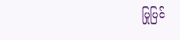ပြုပြင်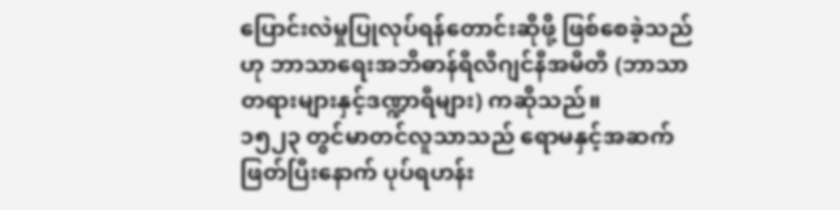ပြောင်းလဲမှုပြုလုပ်ရန်တောင်းဆိုဖို့ ဖြစ်စေခဲ့သည်ဟု ဘာသာရေးအဘိဓာန်ရီလီဂျင်နီအမီတီ (ဘာသာတရားများနှင့်ဒဏ္ဍာရီများ) ကဆိုသည်။
၁၅၂၃ တွင်မာတင်လူသာသည် ရောမနှင့်အဆက်ဖြတ်ပြီးနောက် ပုပ်ရဟန်း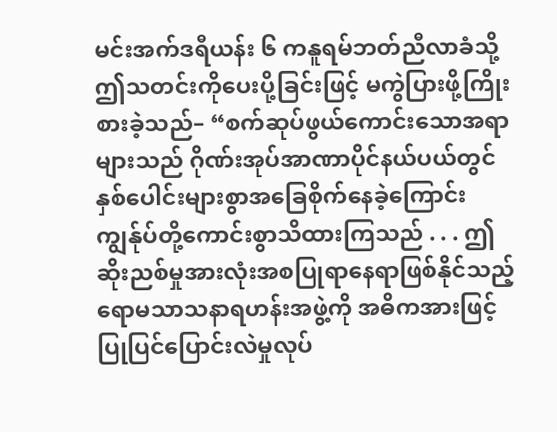မင်းအက်ဒရီယန်း ၆ ကနူရမ်ဘတ်ညီလာခံသို့ ဤသတင်းကိုပေးပို့ခြင်းဖြင့် မကွဲပြားဖို့ကြိုးစားခဲ့သည်– “စက်ဆုပ်ဖွယ်ကောင်းသောအရာများသည် ဂိုဏ်းအုပ်အာဏာပိုင်နယ်ပယ်တွင် နှစ်ပေါင်းများစွာအခြေစိုက်နေခဲ့ကြောင်း ကျွန်ုပ်တို့ကောင်းစွာသိထားကြသည် . . . ဤဆိုးညစ်မှုအားလုံးအစပြုရာနေရာဖြစ်နိုင်သည့် ရောမသာသနာရဟန်းအဖွဲ့ကို အဓိကအားဖြင့်ပြုပြင်ပြောင်းလဲမှုလုပ်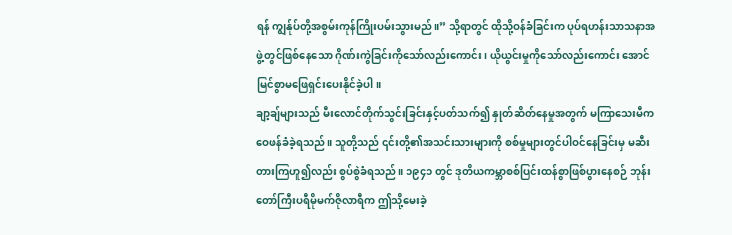ရန် ကျွန်ုပ်တို့အစွမ်းကုန်ကြိုးပမ်းသွားမည်။” သို့ရာတွင် ထိုသို့ဝန်ခံခြင်းက ပုပ်ရဟန်းသာသနာအဖွဲ့တွင်ဖြစ်နေသော ဂိုဏ်းကွဲခြင်းကိုသော်လည်းကောင်း၊ ယိုယွင်းမှုကိုသော်လည်းကောင်း အောင်မြင်စွာမဖြေရှင်းပေးနိုင်ခဲ့ပါ။
ချာ့ချ်များသည် မီးလောင်တိုက်သွင်းခြင်းနှင့်ပတ်သက်၍ နှုတ်ဆိတ်နေမှုအတွက် မကြာသေးမီကဝေဖန်ခံခဲ့ရသည်။ သူတို့သည် ၎င်းတို့၏အသင်းသားများကို စစ်မှုများတွင်ပါဝင်နေခြင်းမှ မဆီးတားကြဟူ၍လည်း စွပ်စွဲခံရသည်။ ၁၉၄၁ တွင် ဒုတိယကမ္ဘာစစ်ပြင်းထန်စွာဖြစ်ပွားနေစဉ် ဘုန်းတော်ကြီးပရီမိုမက်ဇိုလာရီက ဤသို့မေးခဲ့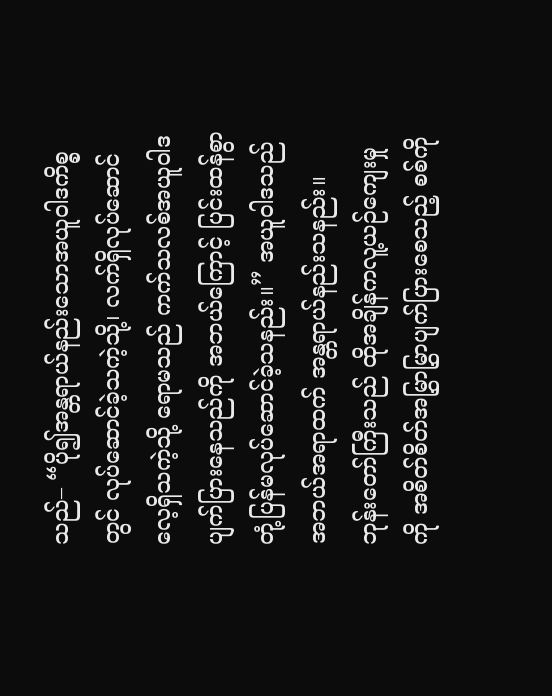သည်– “ပို၍အန္တရာယ်နည်းသောအယူဝါဒကိစ္စတွင် လုပ်ဆောင်ခဲ့သကဲ့သို့၊ လက်ရှိလုပ်ဆောင်လေ့ရှိသကဲ့သို့ ရောမသည် ကက်သလစ်အယူဝါဒပျက်ပြားနေသည်ကို အဘယ်ကြောင့် ပြင်းထန်စွာတုံ့ပြန်မလုပ်ဆောင်ခဲ့သနည်း။” အယူဝါဒသည် အဘယ်အရာထက် အန္တရာယ်နည်းသနည်း။ ဘုန်းတော်ကြီးသည် ထိုအချိန်ကလူ့ယဉ်ကျေးမှုကို အစိတ်စိတ်အမြွှာမြွှာပျက်ပြားစေသည့် စစ်ကို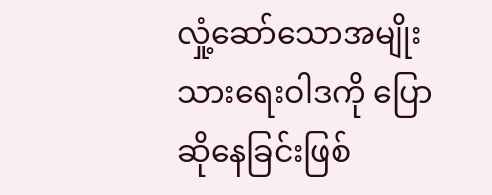လှုံ့ဆော်သောအမျိုးသားရေးဝါဒကို ပြောဆိုနေခြင်းဖြစ်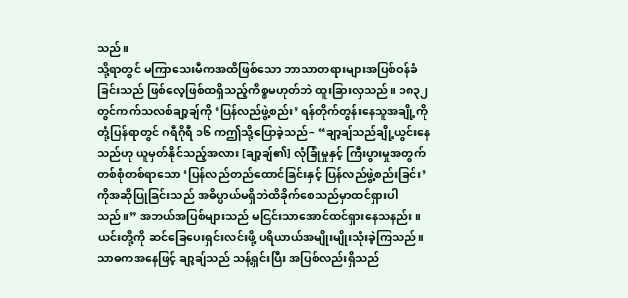သည်။
သို့ရာတွင် မကြာသေးမီကအထိဖြစ်သော ဘာသာတရားများအပြစ်ဝန်ခံခြင်းသည် ဖြစ်လေ့ဖြစ်ထရှိသည့်ကိစ္စမဟုတ်ဘဲ ထူးခြားလှသည်။ ၁၈၃၂ တွင်ကက်သလစ်ချာ့ချ်ကို ‘ပြန်လည်ဖွဲ့စည်း’ ရန်တိုက်တွန်းနေသူအချို့ကို တုံ့ပြန်ရာတွင် ဂရီဂိုရီ ၁၆ ကဤသို့ပြောခဲ့သည်– “ချာ့ချ်သည်ချို့ယွင်းနေသည်ဟု ယူမှတ်နိုင်သည့်အလား [ချာ့ချ်၏] လုံခြုံမှုနှင့် ကြီးပွားမှုအတွက် တစ်စုံတစ်ရာသော ‘ပြန်လည်တည်ထောင်ခြင်းနှင့် ပြန်လည်ဖွဲ့စည်းခြင်း’ ကိုအဆိုပြုခြင်းသည် အဓိပ္ပာယ်မရှိဘဲထိခိုက်စေသည်မှာထင်ရှားပါသည်။” အဘယ်အပြစ်များသည် မငြင်းသာအောင်ထင်ရှားနေသနည်း။ ယင်းတို့ကို ဆင်ခြေပေးရှင်းလင်းဖို့ ပရိယာယ်အမျိုးမျိုးသုံးခဲ့ကြသည်။ သာဓကအနေဖြင့် ချာ့ချ်သည် သန့်ရှင်းပြီး အပြစ်လည်းရှိသည်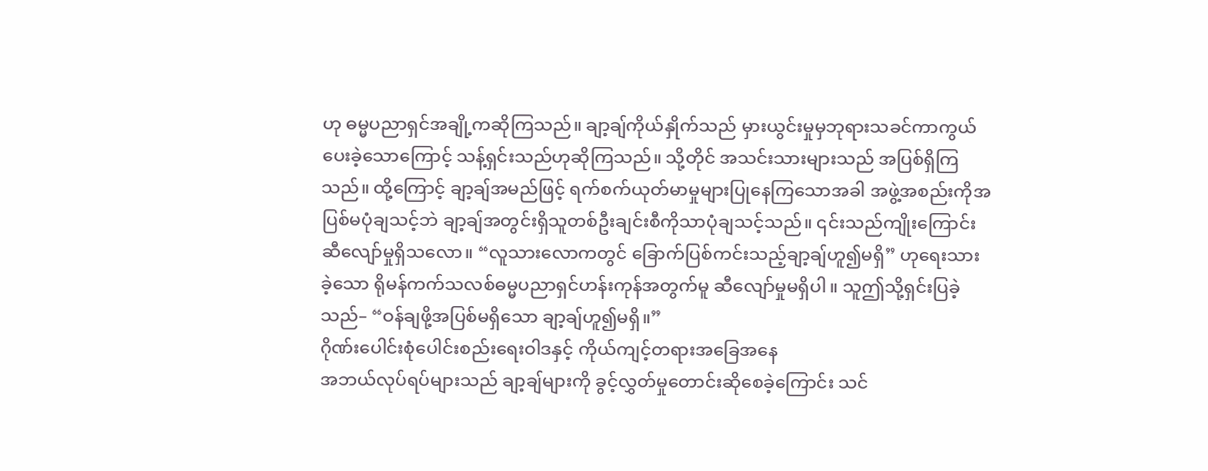ဟု ဓမ္မပညာရှင်အချို့ကဆိုကြသည်။ ချာ့ချ်ကိုယ်နှိုက်သည် မှားယွင်းမှုမှဘုရားသခင်ကာကွယ်ပေးခဲ့သောကြောင့် သန့်ရှင်းသည်ဟုဆိုကြသည်။ သို့တိုင် အသင်းသားများသည် အပြစ်ရှိကြသည်။ ထို့ကြောင့် ချာ့ချ်အမည်ဖြင့် ရက်စက်ယုတ်မာမှုများပြုနေကြသောအခါ အဖွဲ့အစည်းကိုအပြစ်မပုံချသင့်ဘဲ ချာ့ချ်အတွင်းရှိသူတစ်ဦးချင်းစီကိုသာပုံချသင့်သည်။ ၎င်းသည်ကျိုးကြောင်းဆီလျော်မှုရှိသလော။ “လူသားလောကတွင် ခြောက်ပြစ်ကင်းသည့်ချာ့ချ်ဟူ၍မရှိ” ဟုရေးသားခဲ့သော ရိုမန်ကက်သလစ်ဓမ္မပညာရှင်ဟန်းကုန်အတွက်မူ ဆီလျော်မှုမရှိပါ။ သူဤသို့ရှင်းပြခဲ့သည်– “ဝန်ချဖို့အပြစ်မရှိသော ချာ့ချ်ဟူ၍မရှိ။”
ဂိုဏ်းပေါင်းစုံပေါင်းစည်းရေးဝါဒနှင့် ကိုယ်ကျင့်တရားအခြေအနေ
အဘယ်လုပ်ရပ်များသည် ချာ့ချ်များကို ခွင့်လွှတ်မှုတောင်းဆိုစေခဲ့ကြောင်း သင်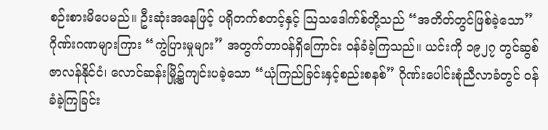စဉ်းစားမိပေမည်။ ဦးဆုံးအနေဖြင့် ပရိုတက်စတင့်နှင့် ဩသဒေါက်စ်တို့သည် “အတိတ်တွင်ဖြစ်ခဲ့သော” ဂိုဏ်းဂဏများကြား “ကွဲပြားမှုများ” အတွက်တာဝန်ရှိကြောင်း ဝန်ခံခဲ့ကြသည်။ ယင်းကို ၁၉၂၇ တွင်ဆွစ်ဇာလန်နိုင်ငံ၊ လောင်ဆန်းမြို့၌ကျင်းပခဲ့သော “ယုံကြည်ခြင်းနှင့်စည်းစနစ်” ဂိုဏ်းပေါင်းစုံညီလာခံတွင် ဝန်ခံခဲ့ကြခြင်း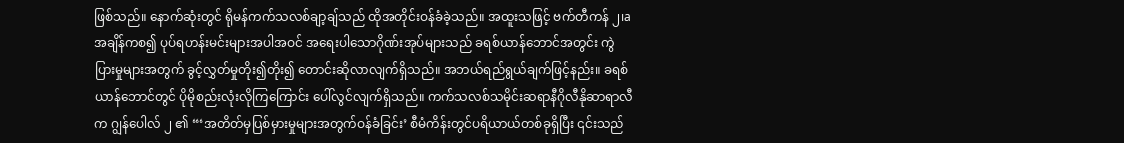ဖြစ်သည်။ နောက်ဆုံးတွင် ရိုမန်ကက်သလစ်ချာ့ချ်သည် ထိုအတိုင်းဝန်ခံခဲ့သည်။ အထူးသဖြင့် ဗက်တီကန် ၂၊a အချိန်ကစ၍ ပုပ်ရဟန်းမင်းများအပါအဝင် အရေးပါသောဂိုဏ်းအုပ်များသည် ခရစ်ယာန်ဘောင်အတွင်း ကွဲပြားမှုများအတွက် ခွင့်လွှတ်မှုတိုး၍တိုး၍ တောင်းဆိုလာလျက်ရှိသည်။ အဘယ်ရည်ရွယ်ချက်ဖြင့်နည်း။ ခရစ်ယာန်ဘောင်တွင် ပိုမိုစည်းလုံးလိုကြကြောင်း ပေါ်လွင်လျက်ရှိသည်။ ကက်သလစ်သမိုင်းဆရာနီဂိုလီနိုဆာရာလီက ဂျွန်ပေါလ် ၂ ၏ “‘အတိတ်မှပြစ်မှားမှုများအတွက်ဝန်ခံခြင်း’ စီမံကိန်းတွင်ပရိယာယ်တစ်ခုရှိပြီး ၎င်းသည်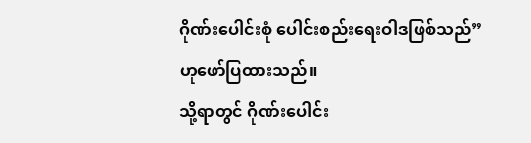ဂိုဏ်းပေါင်းစုံ ပေါင်းစည်းရေးဝါဒဖြစ်သည်” ဟုဖော်ပြထားသည်။
သို့ရာတွင် ဂိုဏ်းပေါင်း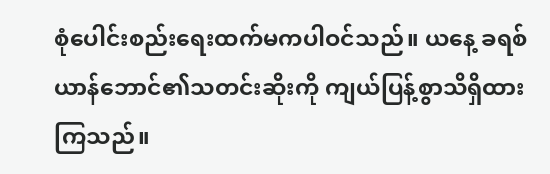စုံပေါင်းစည်းရေးထက်မကပါဝင်သည်။ ယနေ့ ခရစ်ယာန်ဘောင်၏သတင်းဆိုးကို ကျယ်ပြန့်စွာသိရှိထားကြသည်။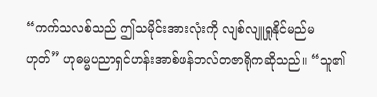“ကက်သလစ်သည် ဤသမိုင်းအားလုံးကို လျစ်လျူရှုနိုင်မည်မဟုတ်” ဟုဓမ္မပညာရှင်ဟန်းအာစ်ဖန်ဘလ်တဇာရိုကဆိုသည်။ “သူ၏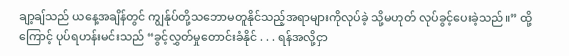ချာ့ချ်သည် ယနေ့အချိန်တွင် ကျွန်ုပ်တို့သဘောမတူနိုင်သည့်အရာများကိုလုပ်ခဲ့ သို့မဟုတ် လုပ်ခွင့်ပေးခဲ့သည်။” ထို့ကြောင့် ပုပ်ရဟန်းမင်းသည် “ခွင့်လွှတ်မှုတောင်းခံနိုင် . . . ရန်အလို့ငှာ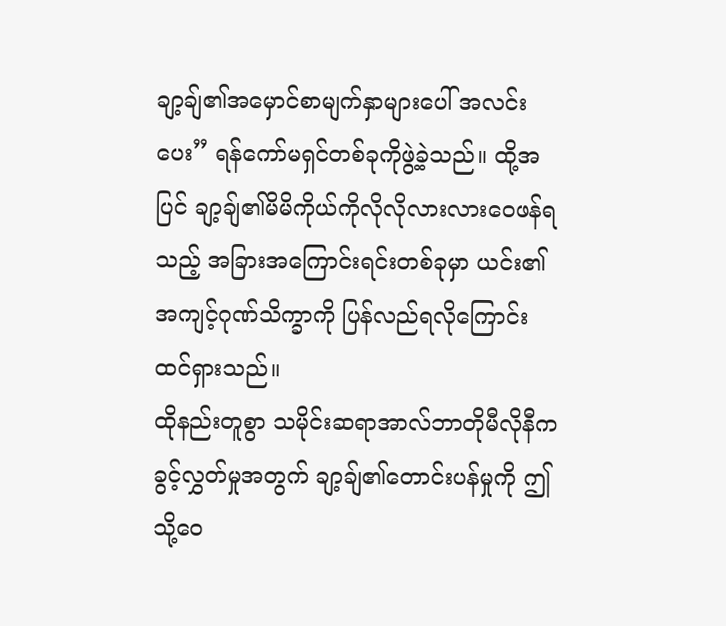ချာ့ချ်၏အမှောင်စာမျက်နှာများပေါ် အလင်းပေး” ရန်ကော်မရှင်တစ်ခုကိုဖွဲ့ခဲ့သည်။ ထို့အပြင် ချာ့ချ်၏မိမိကိုယ်ကိုလိုလိုလားလားဝေဖန်ရသည့် အခြားအကြောင်းရင်းတစ်ခုမှာ ယင်း၏အကျင့်ဂုဏ်သိက္ခာကို ပြန်လည်ရလိုကြောင်းထင်ရှားသည်။
ထိုနည်းတူစွာ သမိုင်းဆရာအာလ်ဘာတိုမီလိုနီက ခွင့်လွှတ်မှုအတွက် ချာ့ချ်၏တောင်းပန်မှုကို ဤသို့ဝေ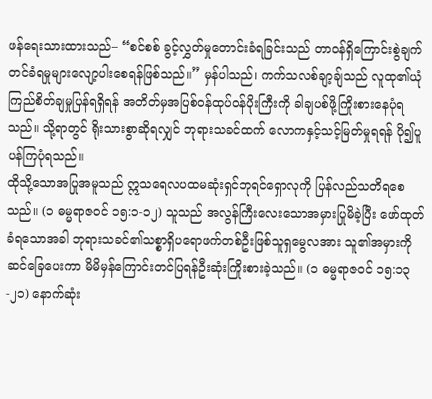ဖန်ရေးသားထားသည်– “စင်စစ် ခွင့်လွှတ်မှုတောင်းခံရခြင်းသည် တာဝန်ရှိကြောင်းစွဲချက်တင်ခံရမှုများလျော့ပါးစေရန်ဖြစ်သည်။” မှန်ပါသည်၊ ကက်သလစ်ချာ့ချ်သည် လူထု၏ယုံကြည်စိတ်ချမှုပြန်ရရှိရန် အတိတ်မှအပြစ်ဝန်ထုပ်ဝန်ပိုးကြီးကို ခါချပစ်ဖို့ကြိုးစားနေပုံရသည်။ သို့ရာတွင် ရိုးသားစွာဆိုရလျှင် ဘုရားသခင်ထက် လောကနှင့်သင့်မြတ်မှုရရန် ပို၍ပူပန်ကြပုံရသည်။
ထိုသို့သောအပြုအမူသည် ဣသရေလပထမဆုံးရှင်ဘုရင်ရှောလုကို ပြန်လည်သတိရစေသည်။ (၁ ဓမ္မရာဇဝင် ၁၅:၁-၁၂) သူသည် အလွန်ကြီးလေးသောအမှားပြုမိခဲ့ပြီး ဖော်ထုတ်ခံရသောအခါ ဘုရားသခင်၏သစ္စာရှိပရောဖက်တစ်ဦးဖြစ်သူရှမွေလအား သူ၏အမှားကိုဆင်ခြေပေးကာ မိမိမှန်ကြောင်းတင်ပြရန်ဦးဆုံးကြိုးစားခဲ့သည်။ (၁ ဓမ္မရာဇဝင် ၁၅:၁၃-၂၁) နောက်ဆုံး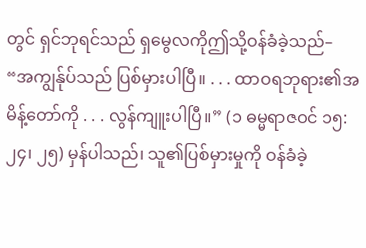တွင် ရှင်ဘုရင်သည် ရှမွေလကိုဤသို့ဝန်ခံခဲ့သည်– “အကျွန်ုပ်သည် ပြစ်မှားပါပြီ။ . . . ထာဝရဘုရား၏အမိန့်တော်ကို . . . လွန်ကျူးပါပြီ။” (၁ ဓမ္မရာဇဝင် ၁၅:၂၄၊ ၂၅) မှန်ပါသည်၊ သူ၏ပြစ်မှားမှုကို ဝန်ခံခဲ့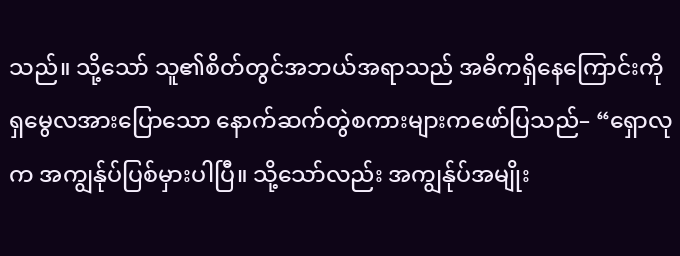သည်။ သို့သော် သူ၏စိတ်တွင်အဘယ်အရာသည် အဓိကရှိနေကြောင်းကို ရှမွေလအားပြောသော နောက်ဆက်တွဲစကားများကဖော်ပြသည်– “ရှောလုက အကျွန်ုပ်ပြစ်မှားပါပြီ။ သို့သော်လည်း အကျွန်ုပ်အမျိုး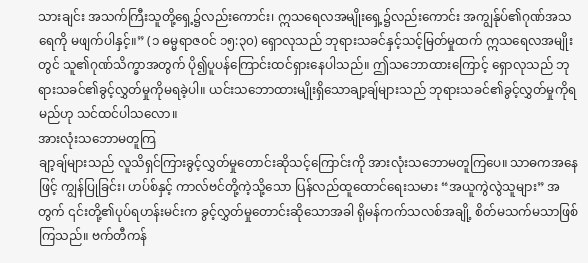သားချင်း အသက်ကြီးသူတို့ရှေ့၌လည်းကောင်း၊ ဣသရေလအမျိုးရှေ့၌လည်းကောင်း အကျွန်ုပ်၏ဂုဏ်အသရေကို မဖျက်ပါနှင့်။” (၁ ဓမ္မရာဇဝင် ၁၅:၃၀) ရှောလုသည် ဘုရားသခင်နှင့်သင့်မြတ်မှုထက် ဣသရေလအမျိုးတွင် သူ၏ဂုဏ်သိက္ခာအတွက် ပို၍ပူပန်ကြောင်းထင်ရှားနေပါသည်။ ဤသဘောထားကြောင့် ရှောလုသည် ဘုရားသခင်၏ခွင့်လွှတ်မှုကိုမရခဲ့ပါ။ ယင်းသဘောထားမျိုးရှိသောချာ့ချ်များသည် ဘုရားသခင်၏ခွင့်လွှတ်မှုကိုရမည်ဟု သင်ထင်ပါသလော။
အားလုံးသဘောမတူကြ
ချာ့ချ်များသည် လူသိရှင်ကြားခွင့်လွှတ်မှုတောင်းဆိုသင့်ကြောင်းကို အားလုံးသဘောမတူကြပေ။ သာဓကအနေဖြင့် ကျွန်ပြုခြင်း၊ ဟပ်စ်နှင့် ကာလ်ဗင်တို့ကဲ့သို့သော ပြန်လည်ထူထောင်ရေးသမား “အယူကွဲလွဲသူများ” အတွက် ၎င်းတို့၏ပုပ်ရဟန်းမင်းက ခွင့်လွှတ်မှုတောင်းဆိုသောအခါ ရိုမန်ကက်သလစ်အချို့ စိတ်မသက်မသာဖြစ်ကြသည်။ ဗက်တီကန်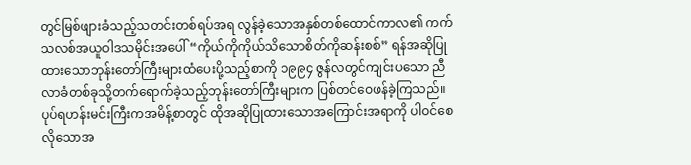တွင်မြစ်ဖျားခံသည့်သတင်းတစ်ရပ်အရ လွန်ခဲ့သောအနှစ်တစ်ထောင်ကာလ၏ ကက်သလစ်အယူဝါဒသမိုင်းအပေါ် “ကိုယ်ကိုကိုယ်သိသောစိတ်ကိုဆန်းစစ်” ရန်အဆိုပြုထားသောဘုန်းတော်ကြီးများထံပေးပို့သည့်စာကို ၁၉၉၄ ဇွန်လတွင်ကျင်းပသော ညီလာခံတစ်ခုသို့တက်ရောက်ခဲ့သည့်ဘုန်းတော်ကြီးများက ပြစ်တင်ဝေဖန်ခဲ့ကြသည်။ ပုပ်ရဟန်းမင်းကြီးကအမိန့်စာတွင် ထိုအဆိုပြုထားသောအကြောင်းအရာကို ပါဝင်စေလိုသောအ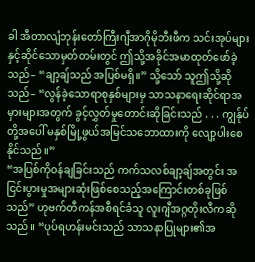ခါ အီတာလျံဘုန်းတော်ကြီးဂျီအာဂိုမိုဘီးဖီက သင်းအုပ်များနှင့်ဆိုင်သောမှတ်တမ်းတွင် ဤသို့အခိုင်အမာထုတ်ဖော်ခဲ့သည်– “ချာ့ချ်သည် အပြစ်မရှိ။” သို့သော် သူဤသို့ဆိုသည်– “လွန်ခဲ့သောရာစုနှစ်များမှ သာသနာရေးဆိုင်ရာအမှားများအတွက် ခွင့်လွှတ်မှုတောင်းဆိုခြင်းသည် . . . ကျွန်ုပ်တို့အပေါ် မနှစ်မြို့ဖွယ်အမြင်သဘောထားကို လျော့ပါးစေနိုင်သည်။”
“အပြစ်ကိုဝန်ချခြင်းသည် ကက်သလစ်ချာ့ချ်အတွင်း အငြင်းပွားမှုအများဆုံးဖြစ်စေသည့်အကြောင်းတစ်ခုဖြစ်သည်” ဟုဗက်တီကန်အစီရင်ခံသူ လူးဂျီအဂ္ဂတိုးလီကဆိုသည်။ “ပုပ်ရဟန်းမင်းသည် သာသနာပြုများ၏အ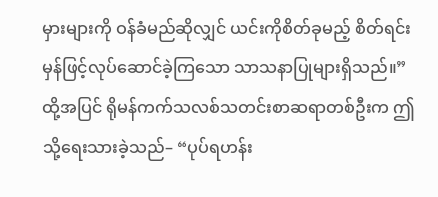မှားများကို ဝန်ခံမည်ဆိုလျှင် ယင်းကိုစိတ်ခုမည့် စိတ်ရင်းမှန်ဖြင့်လုပ်ဆောင်ခဲ့ကြသော သာသနာပြုများရှိသည်။” ထို့အပြင် ရိုမန်ကက်သလစ်သတင်းစာဆရာတစ်ဦးက ဤသို့ရေးသားခဲ့သည်– “ပုပ်ရဟန်း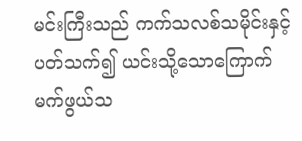မင်းကြီးသည် ကက်သလစ်သမိုင်းနှင့်ပတ်သက်၍ ယင်းသို့သောကြောက်မက်ဖွယ်သ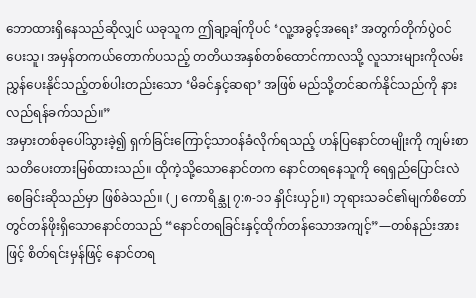ဘောထားရှိနေသည်ဆိုလျှင် ယခုသူက ဤချာ့ချ်ကိုပင် ‘လူ့အခွင့်အရေး’ အတွက်တိုက်ပွဲဝင်ပေးသူ၊ အမှန်တကယ်တောက်ပသည့် တတိယအနှစ်တစ်ထောင်ကာလသို့ လူသားများကိုလမ်းညွှန်ပေးနိုင်သည့်တစ်ပါးတည်းသော ‘မိခင်နှင့်ဆရာ’ အဖြစ် မည်သို့တင်ဆက်နိုင်သည်ကို နားလည်ရန်ခက်သည်။”
အမှားတစ်ခုပေါ်သွားခဲ့၍ ရှက်ခြင်းကြောင့်သာဝန်ခံလိုက်ရသည့် ဟန်ပြနောင်တမျိုးကို ကျမ်းစာသတိပေးတားမြစ်ထားသည်။ ထိုကဲ့သို့သောနောင်တက နောင်တရနေသူကို ရေရှည်ပြောင်းလဲစေခြင်းဆိုသည်မှာ ဖြစ်ခဲသည်။ (၂ ကောရိန္သု ၇:၈-၁၁ နှိုင်းယှဉ်။) ဘုရားသခင်၏မျက်စိတော်တွင်တန်ဖိုးရှိသောနောင်တသည် “နောင်တရခြင်းနှင့်ထိုက်တန်သောအကျင့်”—တစ်နည်းအားဖြင့် စိတ်ရင်းမှန်ဖြင့် နောင်တရ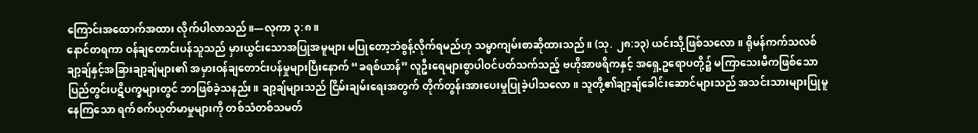ကြောင်းအထောက်အထား လိုက်ပါလာသည်။—လုကာ ၃:၈။
နောင်တရကာ ဝန်ချတောင်းပန်သူသည် မှားယွင်းသောအပြုအမူများ မပြုတော့ဘဲစွန့်လိုက်ရမည်ဟု သမ္မာကျမ်းစာဆိုထားသည်။ (သု. ၂၈:၁၃) ယင်းသို့ဖြစ်သလော။ ရိုမန်ကက်သလစ်ချာ့ချ်နှင့်အခြားချာ့ချ်များ၏ အမှားဝန်ချတောင်းပန်မှုများပြီးနောက် “ခရစ်ယာန်” လူဦးရေများစွာပါဝင်ပတ်သက်သည့် ဗဟိုအာဖရိကနှင့် အရှေ့ဥရောပတို့၌ မကြာသေးမီကဖြစ်သောပြည်တွင်းပဋိပက္ခများတွင် ဘာဖြစ်ခဲ့သနည်း။ ချာ့ချ်များသည် ငြိမ်းချမ်းရေးအတွက် တိုက်တွန်းအားပေးမှုပြုခဲ့ပါသလော။ သူတို့၏ချာ့ချ်ခေါင်းဆောင်များသည် အသင်းသားများပြုမူနေကြသော ရက်စက်ယုတ်မာမှုများကို တစ်သံတစ်သမတ်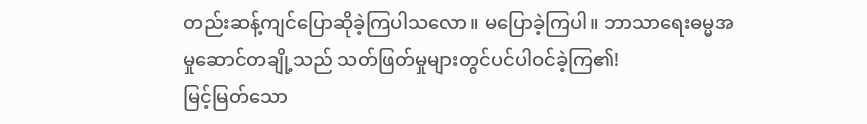တည်းဆန့်ကျင်ပြောဆိုခဲ့ကြပါသလော။ မပြောခဲ့ကြပါ။ ဘာသာရေးဓမ္မအမှုဆောင်တချို့သည် သတ်ဖြတ်မှုများတွင်ပင်ပါဝင်ခဲ့ကြ၏!
မြင့်မြတ်သော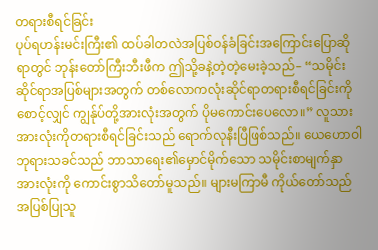တရားစီရင်ခြင်း
ပုပ်ရဟန်းမင်းကြီး၏ ထပ်ခါတလဲအပြစ်ဝန်ခံခြင်းအကြောင်းပြောဆိုရာတွင် ဘုန်းတော်ကြီးဘီးဖီက ဤသို့ခနဲ့တဲ့တဲ့မေးခဲ့သည်– “သမိုင်းဆိုင်ရာအပြစ်များအတွက် တစ်လောကလုံးဆိုင်ရာတရားစီရင်ခြင်းကိုစောင့်လျှင် ကျွန်ုပ်တို့အားလုံးအတွက် ပိုမကောင်းပေလော။” လူသားအားလုံးကိုတရားစီရင်ခြင်းသည် ရောက်လုနီးပြီဖြစ်သည်။ ယေဟောဝါဘုရားသခင်သည် ဘာသာရေး၏မှောင်မိုက်သော သမိုင်းစာမျက်နှာအားလုံးကို ကောင်းစွာသိတော်မူသည်။ များမကြာမီ ကိုယ်တော်သည် အပြစ်ပြုသူ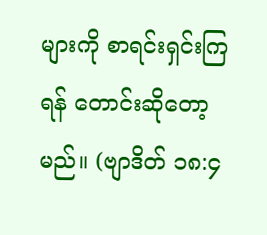များကို စာရင်းရှင်းကြရန် တောင်းဆိုတော့မည်။ (ဗျာဒိတ် ၁၈:၄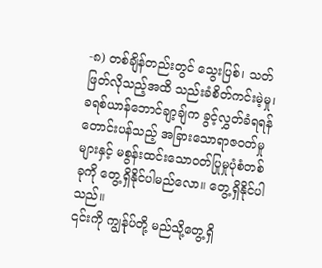-၈) တစ်ချိန်တည်းတွင် သွေးပြစ်၊ သတ်ဖြတ်လိုသည့်အထိ သည်းခံစိတ်ကင်းမဲ့မှု၊ ခရစ်ယာန်ဘောင်ချာ့ချ်က ခွင့်လွှတ်ခံရရန်တောင်းပန်သည့် အခြားသောရာဇဝတ်မှုများနှင့် မစွန်းထင်းသောဝတ်ပြုမှုပုံစံတစ်ခုကို တွေ့ရှိနိုင်ပါမည်လော။ တွေ့ရှိနိုင်ပါသည်။
၎င်းကို ကျွန်ုပ်တို့ မည်သို့တွေ့ရှိ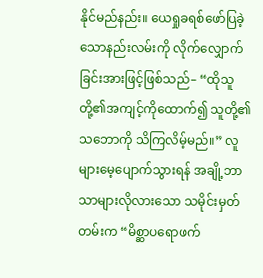နိုင်မည်နည်း။ ယေရှုခရစ်ဖော်ပြခဲ့သောနည်းလမ်းကို လိုက်လျှောက်ခြင်းအားဖြင့်ဖြစ်သည်– “ထိုသူတို့၏အကျင့်ကိုထောက်၍ သူတို့၏သဘောကို သိကြလိမ့်မည်။” လူများမေ့ပျောက်သွားရန် အချို့ဘာသာများလိုလားသော သမိုင်းမှတ်တမ်းက “မိစ္ဆာပရောဖက်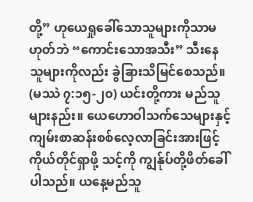တို့” ဟုယေရှုခေါ်သောသူများကိုသာမဟုတ်ဘဲ “ကောင်းသောအသီး” သီးနေသူများကိုလည်း ခွဲခြားသိမြင်စေသည်။ (မဿဲ ၇:၁၅-၂၀) ယင်းတို့ကား မည်သူများနည်း။ ယေဟောဝါသက်သေများနှင့်ကျမ်းစာဆန်းစစ်လေ့လာခြင်းအားဖြင့် ကိုယ်တိုင်ရှာဖို့ သင့်ကို ကျွန်ုပ်တို့ဖိတ်ခေါ်ပါသည်။ ယနေ့မည်သူ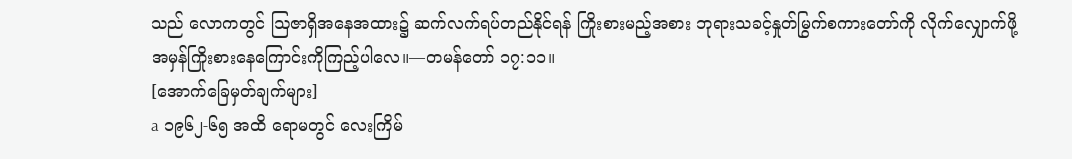သည် လောကတွင် ဩဇာရှိအနေအထား၌ ဆက်လက်ရပ်တည်နိုင်ရန် ကြိုးစားမည့်အစား ဘုရားသခင့်နှုတ်မြွက်စကားတော်ကို လိုက်လျှောက်ဖို့အမှန်ကြိုးစားနေကြောင်းကိုကြည့်ပါလေ။—တမန်တော် ၁၇:၁၁။
[အောက်ခြေမှတ်ချက်များ]
a ၁၉၆၂-၆၅ အထိ ရောမတွင် လေးကြိမ်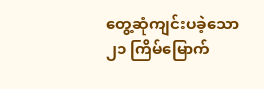တွေ့ဆုံကျင်းပခဲ့သော ၂၁ ကြိမ်မြောက်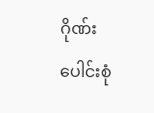ဂိုဏ်းပေါင်းစုံ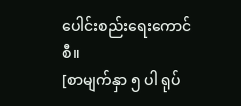ပေါင်းစည်းရေးကောင်စီ။
[စာမျက်နှာ ၅ ပါ ရုပ်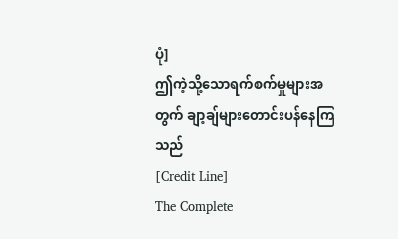ပုံ]
ဤကဲ့သို့သောရက်စက်မှုများအတွက် ချာ့ချ်များတောင်းပန်နေကြသည်
[Credit Line]
The Complete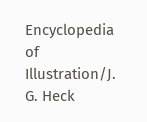Encyclopedia of Illustration/J. G. Heck